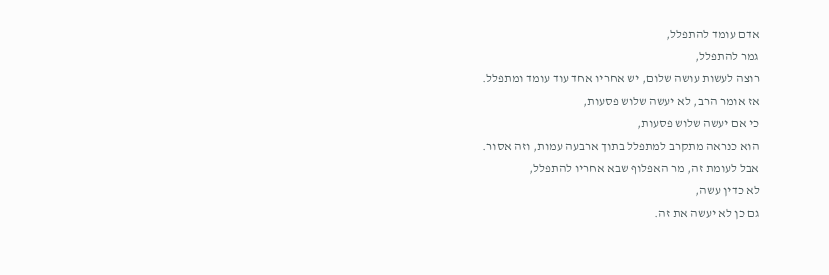אדם עומד להתפלל,
גמר להתפלל,
רוצה לעשות עושה שלום, יש אחריו אחד עוד עומד ומתפלל.
אז אומר הרב, לא יעשה שלוש פסעות,
כי אם יעשה שלוש פסעות,
הוא כנראה מתקרב למתפלל בתוך ארבעה עמות, וזה אסור.
אבל לעומת זה, מר האפלוף שבא אחריו להתפלל,
לא כדין עשה,
גם כן לא יעשה את זה.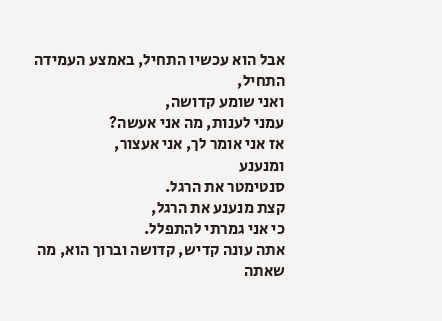אבל הוא עכשיו התחיל, באמצע העמידה התחיל,
ואני שומע קדושה,
עמני לענות, מה אני אעשה?
אז אני אומר לך, אני אעצור,
ומנענע
סנטימטר את הרגל.
קצת מנענע את הרגל,
כי אני גמרתי להתפלל.
אתה עונה קדיש, קדושה וברוך הוא, מה שאתה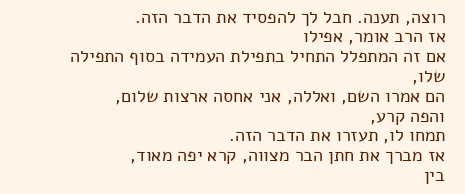רוצה, תענה. חבל לך להפסיד את הדבר הזה.
אז הרב אומר, אפילו
אם זה המתפלל התחיל בתפילת העמידה בסוף התפילה שלו,
הם אמרו השם, ואללה, אני אחסה ארצות שלום,
והפה קרע,
תמחו לו, תעזרו את הדבר הזה.
אז מברך את חתן הבר מצווה, קרא יפה מאוד,
בין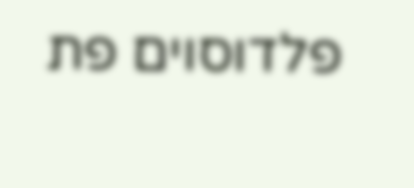פלדוסוים פת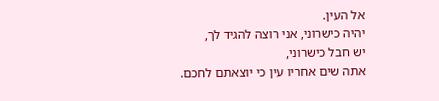אל העין.
יהיה כישרוני, אני רוצה להגיד לך,
יש חבל כישרוני,
אתה שים אחריו עין כי יוצאתם לחכם.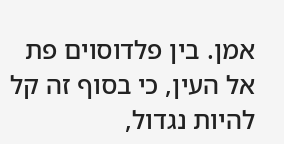אמן. בין פלדוסוים פת אל העין, כי בסוף זה קל להיות נגדול,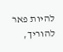להיות פאר להוריך,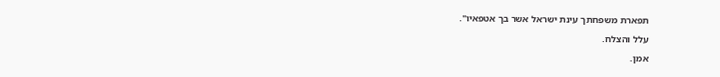תפארת משפחתך עינת ישראל אשר בך אטפאיו".
עלל והצלח.
אמן.